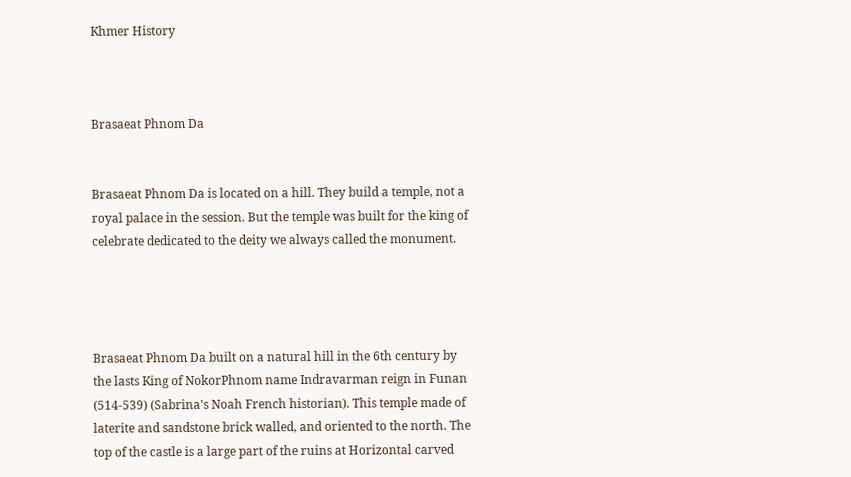Khmer History



Brasaeat Phnom Da


Brasaeat Phnom Da is located on a hill. They build a temple, not a royal palace in the session. But the temple was built for the king of celebrate dedicated to the deity we always called the monument.




Brasaeat Phnom Da built on a natural hill in the 6th century by the lasts King of NokorPhnom name Indravarman reign in Funan (514-539) (Sabrina's Noah French historian). This temple made of laterite and sandstone brick walled, and oriented to the north. The top of the castle is a large part of the ruins at Horizontal carved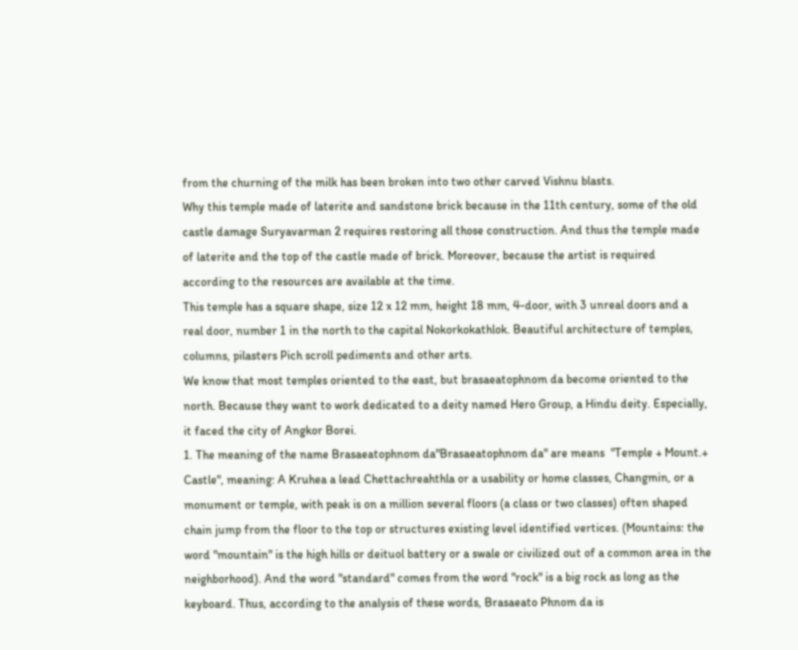from the churning of the milk has been broken into two other carved Vishnu blasts.
Why this temple made of laterite and sandstone brick because in the 11th century, some of the old castle damage Suryavarman 2 requires restoring all those construction. And thus the temple made of laterite and the top of the castle made of brick. Moreover, because the artist is required according to the resources are available at the time.
This temple has a square shape, size 12 x 12 mm, height 18 mm, 4-door, with 3 unreal doors and a real door, number 1 in the north to the capital Nokorkokathlok. Beautiful architecture of temples, columns, pilasters Pich scroll pediments and other arts.
We know that most temples oriented to the east, but brasaeatophnom da become oriented to the north. Because they want to work dedicated to a deity named Hero Group, a Hindu deity. Especially, it faced the city of Angkor Borei.
1. The meaning of the name Brasaeatophnom da"Brasaeatophnom da" are means  "Temple + Mount.+ Castle", meaning: A Kruhea a lead Chettachreahthla or a usability or home classes, Changmin, or a monument or temple, with peak is on a million several floors (a class or two classes) often shaped chain jump from the floor to the top or structures existing level identified vertices. (Mountains: the word "mountain" is the high hills or deituol battery or a swale or civilized out of a common area in the neighborhood). And the word "standard" comes from the word "rock" is a big rock as long as the keyboard. Thus, according to the analysis of these words, Brasaeato Phnom da is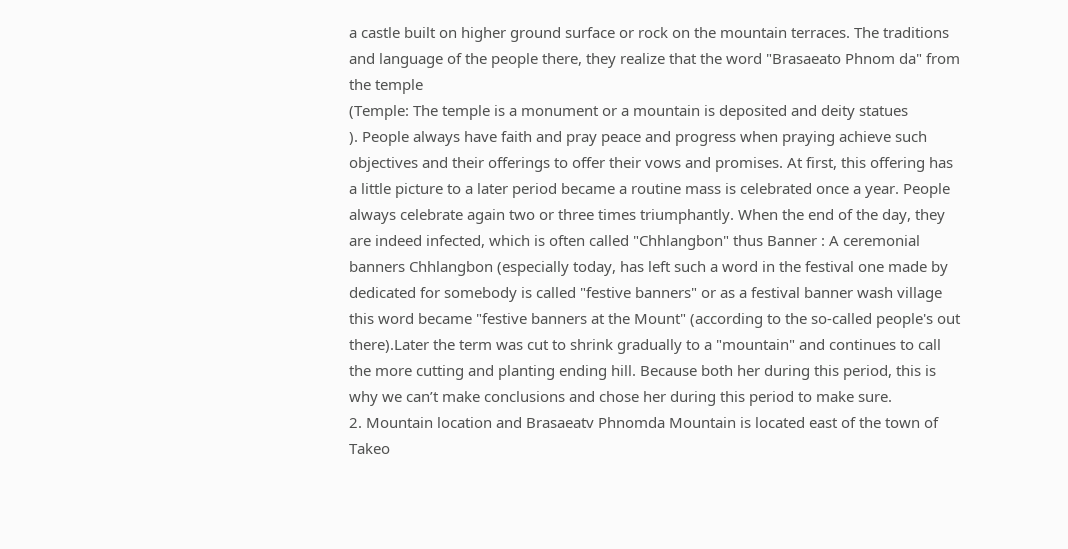a castle built on higher ground surface or rock on the mountain terraces. The traditions and language of the people there, they realize that the word "Brasaeato Phnom da" from the temple
(Temple: The temple is a monument or a mountain is deposited and deity statues
). People always have faith and pray peace and progress when praying achieve such objectives and their offerings to offer their vows and promises. At first, this offering has a little picture to a later period became a routine mass is celebrated once a year. People always celebrate again two or three times triumphantly. When the end of the day, they are indeed infected, which is often called "Chhlangbon" thus Banner : A ceremonial banners Chhlangbon (especially today, has left such a word in the festival one made by dedicated for somebody is called "festive banners" or as a festival banner wash village this word became "festive banners at the Mount" (according to the so-called people's out there).Later the term was cut to shrink gradually to a "mountain" and continues to call the more cutting and planting ending hill. Because both her during this period, this is why we can’t make conclusions and chose her during this period to make sure.
2. Mountain location and Brasaeatv Phnomda Mountain is located east of the town of Takeo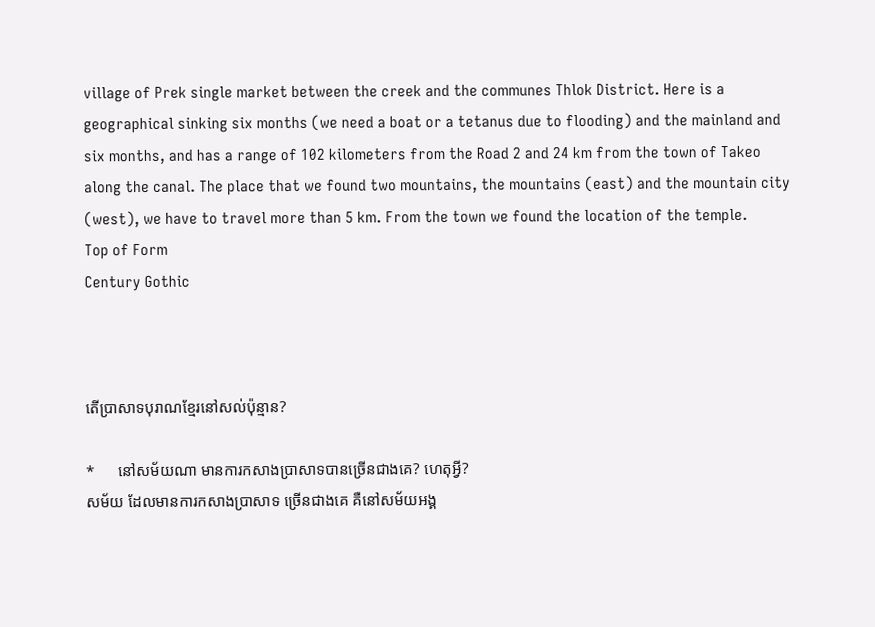village of Prek single market between the creek and the communes Thlok District. Here is a geographical sinking six months (we need a boat or a tetanus due to flooding) and the mainland and six months, and has a range of 102 kilometers from the Road 2 and 24 km from the town of Takeo along the canal. The place that we found two mountains, the mountains (east) and the mountain city (west), we have to travel more than 5 km. From the town we found the location of the temple.
Top of Form
Century Gothic



តើប្រាសាទបុរាណខ្មែរនៅសល់ប៉ុន្មាន?

*      នៅសម័យណា មានការកសាងប្រាសាទបានច្រើនជាងគេ? ហេតុអ្វី?
សម័យ ដែលមានការកសាងប្រាសាទ ច្រើនជាងគេ គឺនៅសម័យអង្គ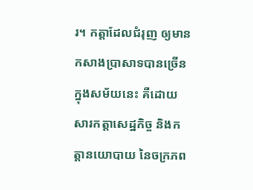រ។ កត្តាដែលជំរុញ ឲ្យមានកសាងប្រាសាទបានច្រើនក្នុងសម័យនេះ គឺដោយសារកត្តាសេដ្ឋកិច្ច និងកត្តានយោបាយ នៃចក្រភព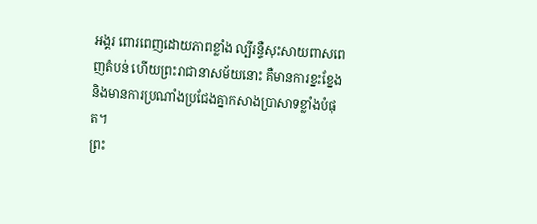អង្គរ ពោរពេញដោយភាពខ្លាំង ល្បីរន្ទឺសុះសាយពាសពេញតំបន់ ហើយព្រះរាជានាសម័យនោះ គឺមានការខ្នះខ្នែង និងមានការប្រណាំងប្រជែងគ្នាកសាងប្រាសាទខ្លាំងបំផុត។
ព្រះ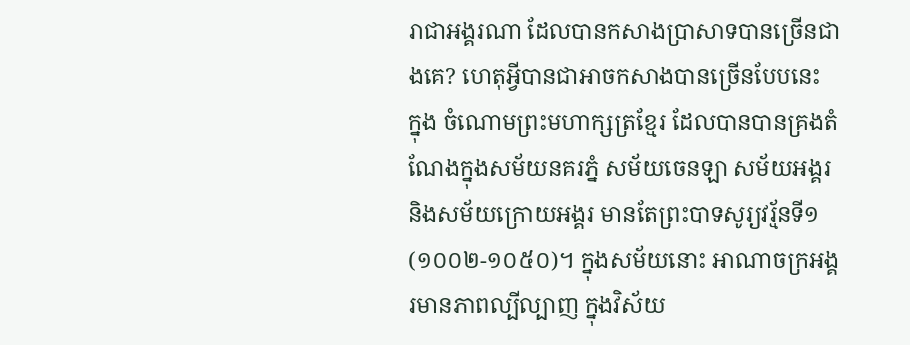រាជាអង្គរណា ដែលបានកសាងប្រាសាទបានច្រើនជាងគេ? ហេតុអ្វីបានជាអាចកសាងបានច្រើនបែបនេះ
ក្នុង ចំណោមព្រះមហាក្សត្រខ្មែរ ដែលបានបានគ្រងតំណែងក្នុងសម័យនគរភ្នំ សម័យចេនឡា សម័យអង្គរ និងសម័យក្រោយអង្គរ មានតែព្រះបាទសូរ្យវរ្ម័នទី១ (១០០២-១០៥០)។ ក្នុងសម័យនោះ អាណាចក្រអង្គរមានភាពល្បីល្បាញ ក្នុងវិស័យ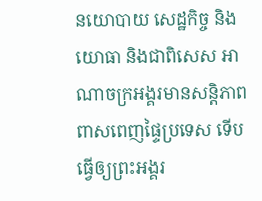នយោបាយ សេដ្ឋកិច្ច និងយោធា និងជាពិសេស អាណាចក្រអង្គរមានសន្តិភាពពាសពេញផ្ទៃប្រទេស ទើបធ្វើឲ្យព្រះអង្គរ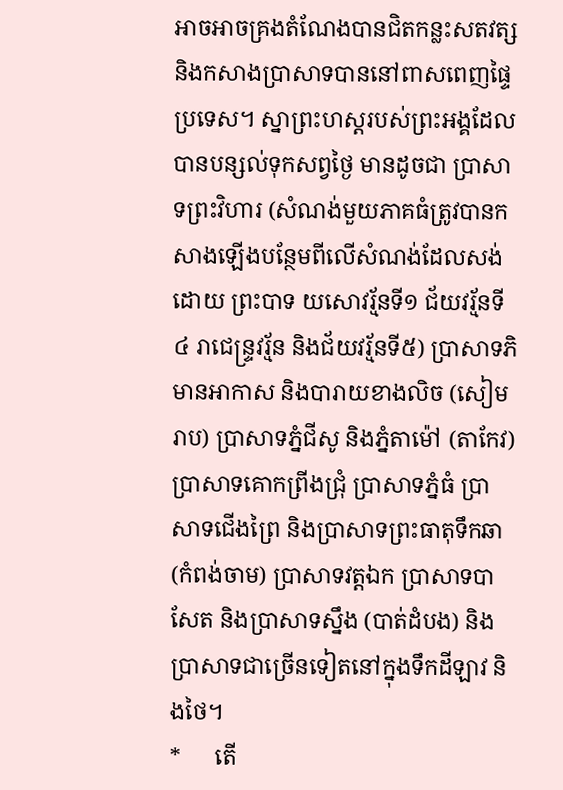អាចអាចគ្រងតំណែងបានជិតកន្លះសតវត្ស និងកសាងប្រាសាទបាននៅពាសពេញផ្ទៃប្រទេស។ ស្នាព្រះហស្តរបស់ព្រះអង្គដែលបានបន្សល់ទុកសព្វថ្ងៃ មានដូចជា ប្រាសាទព្រះវិហារ (សំណង់មួយភាគធំត្រូវបានកសាងឡើងបន្ថែមពីលើសំណង់ដែលសង់ដោយ ព្រះបាទ យសោវរ្ម័នទី១ ជ័យវរ្ម័នទី៤ រាជេន្ទ្រវរ្ម័ន និងជ័យវរ្ម័នទី៥) ប្រាសាទភិមានអាកាស និងបារាយខាងលិច (សៀមរាប) ប្រាសាទភ្នំជីសូ និងភ្នំតាម៉ៅ (តាកែវ) ប្រាសាទគោកព្រីងជ្រុំ ប្រាសាទភ្នំធំ ប្រាសាទជើងព្រៃ និងប្រាសាទព្រះធាតុទឹកឆា (កំពង់ចាម) ប្រាសាទវត្តឯក ប្រាសាទបាសែត និងប្រាសាទស្នឹង (បាត់ដំបង) និងប្រាសាទជាច្រើនទៀតនៅក្នុងទឹកដីឡាវ និងថៃ។
*      តើ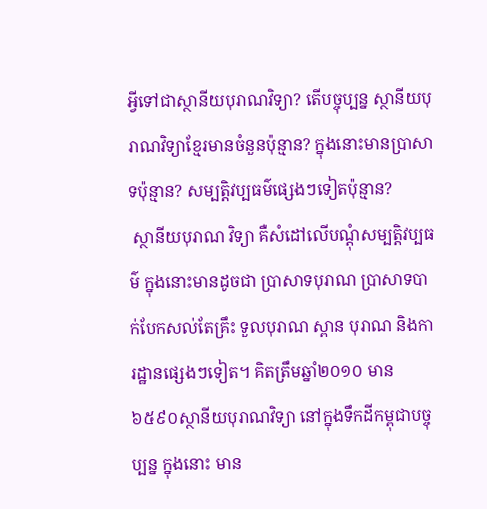អ្វីទៅជាស្ថានីយបុរាណវិទ្យា? តើបច្ចុប្បន្ន ស្ថានីយបុរាណវិទ្យាខ្មែរមានចំនួនប៉ុន្មាន? ក្នុងនោះមានប្រាសាទប៉ុន្មាន? សម្បត្តិវប្បធម៌ផ្សេងៗទៀតប៉ុន្មាន?
 ស្ថានីយបុរាណ វិទ្យា គឺសំដៅលើបណ្ដុំសម្បត្តិវប្បធម៌ ក្នុងនោះមានដូចជា ប្រាសាទបុរាណ ប្រាសាទបាក់បែកសល់តែគ្រឹះ ទួលបុរាណ ស្ពាន បុរាណ និងការដ្ឋានផ្សេងៗទៀត។ គិតត្រឹមឆ្នាំ២០១០ មាន ៦៥៩០ស្ថានីយបុរាណវិទ្យា នៅក្នុងទឹកដីកម្ពុជាបច្ចុប្បន្ន ក្នុងនោះ មាន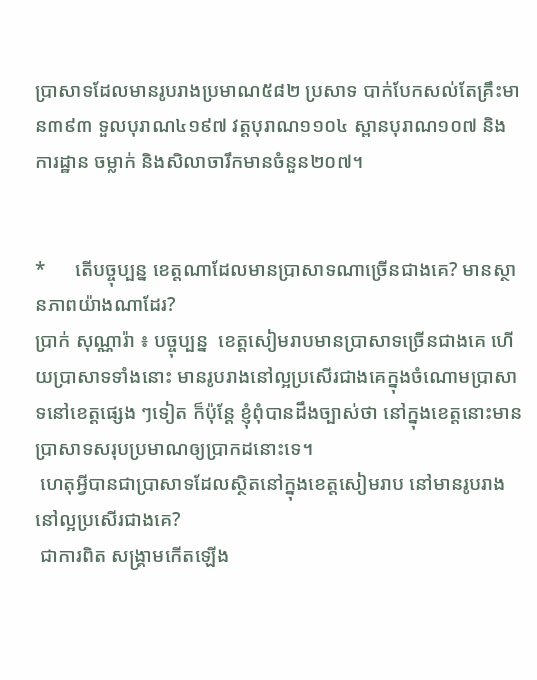ប្រាសាទដែលមានរូបរាងប្រមាណ៥៨២ ប្រសាទ បាក់បែកសល់តែគ្រឹះមាន៣៩៣ ទួលបុរាណ៤១៩៧ វត្តបុរាណ១១០៤ ស្ពានបុរាណ១០៧ និងការដ្ឋាន ចម្លាក់ និងសិលាចារឹកមានចំនួន២០៧។


*      តើបច្ចុប្បន្ន ខេត្តណាដែលមានប្រាសាទណាច្រើនជាងគេ? មានស្ថានភាពយ៉ាងណាដែរ?
ប្រាក់ សុណ្ណារ៉ា ៖ បច្ចុប្បន្ន  ខេត្តសៀមរាបមានប្រាសាទច្រើនជាងគេ ហើយប្រាសាទទាំងនោះ មានរូបរាងនៅល្អប្រសើរជាងគេក្នុងចំណោមប្រាសាទនៅខេត្តផ្សេង ៗទៀត ក៏ប៉ុន្តែ ខ្ញុំពុំបានដឹងច្បាស់ថា នៅក្នុងខេត្តនោះមានប្រាសាទសរុបប្រមាណឲ្យប្រាកដនោះទេ។
 ហេតុអ្វីបានជាប្រាសាទដែលស្ថិតនៅក្នុងខេត្តសៀមរាប នៅមានរូបរាងនៅល្អប្រសើរជាងគេ?
 ជាការពិត សង្គ្រាមកើតឡើង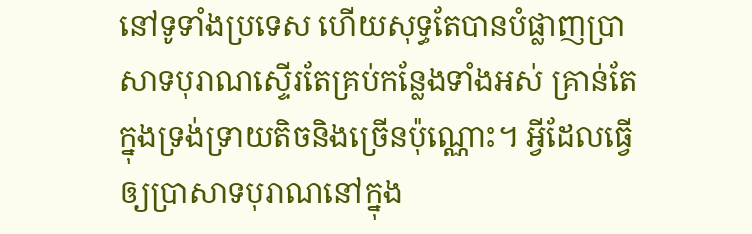នៅទូទាំងប្រទេស ហើយសុទ្ធតែបានបំផ្លាញប្រាសាទបុរាណស្ទើរតែគ្រប់កន្លែងទាំងអស់ គ្រាន់តែក្នុងទ្រង់ទ្រាយតិចនិងច្រើនប៉ុណ្ណោះ។ អ្វីដែលធ្វើឲ្យប្រាសាទបុរាណនៅក្នុង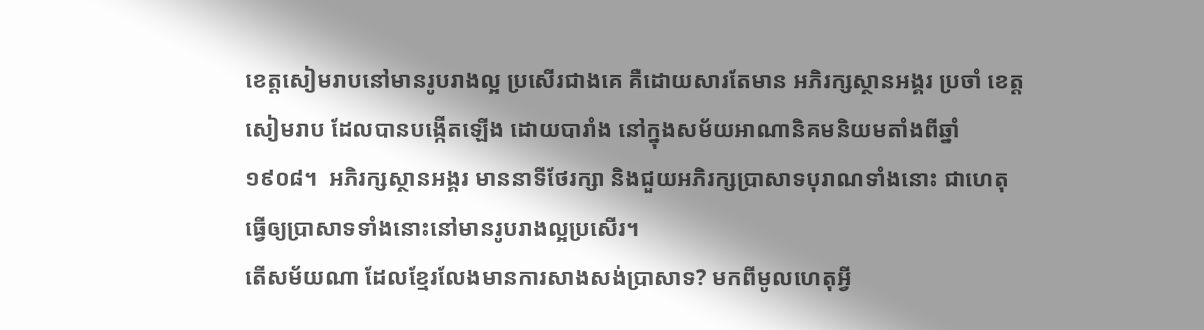ខេត្តសៀមរាបនៅមានរូបរាងល្អ ប្រសើរជាងគេ គឺដោយសារតែមាន អភិរក្សស្ថានអង្គរ ប្រចាំ ខេត្តសៀមរាប ដែលបានបង្កើតឡើង ដោយបារាំង នៅក្នុងសម័យអាណានិគមនិយមតាំងពីឆ្នាំ១៩០៨។  អភិរក្សស្ថានអង្គរ មាននាទីថែរក្សា និងជួយអភិរក្សប្រាសាទបុរាណទាំងនោះ ជាហេតុធ្វើឲ្យប្រាសាទទាំងនោះនៅមានរូបរាងល្អប្រសើរ។
តើសម័យណា ដែលខ្មែរលែងមានការសាងសង់ប្រាសាទ? មកពីមូលហេតុអ្វី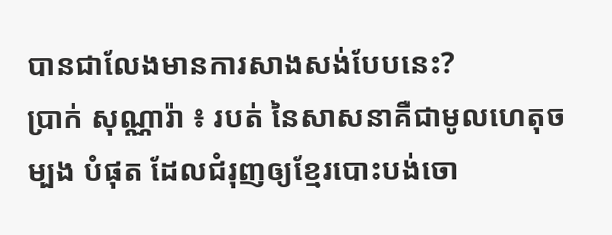បានជាលែងមានការសាងសង់បែបនេះ?
ប្រាក់ សុណ្ណារ៉ា ៖ របត់ នៃសាសនាគឺជាមូលហេតុចម្បង បំផុត ដែលជំរុញឲ្យខ្មែរបោះបង់ចោ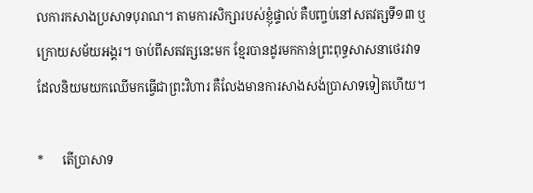លការកសាងប្រសាទបុរាណ។ តាមការសិក្សារបស់ខ្ញុំផ្ទាល់ គឺបញ្ចប់នៅសតវត្សទី១៣ ឬក្រោយសម័យអង្គរ។ ចាប់ពីសតវត្សនេះមក ខ្មែរបានដូរមកកាន់ព្រះពុទ្ធសាសនាថេរវាទ ដែលនិយមយកឈើមកធ្វើជាព្រះវិហារ គឺលែងមានការសាងសង់ប្រាសាទទៀតហើយ។

*      តើប្រាសាទ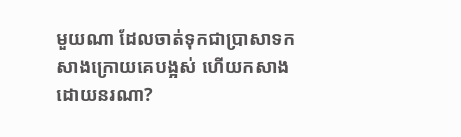មួយណា ដែលចាត់ទុកជាប្រាសាទកសាងក្រោយគេបង្អស់ ហើយកសាងដោយនរណា?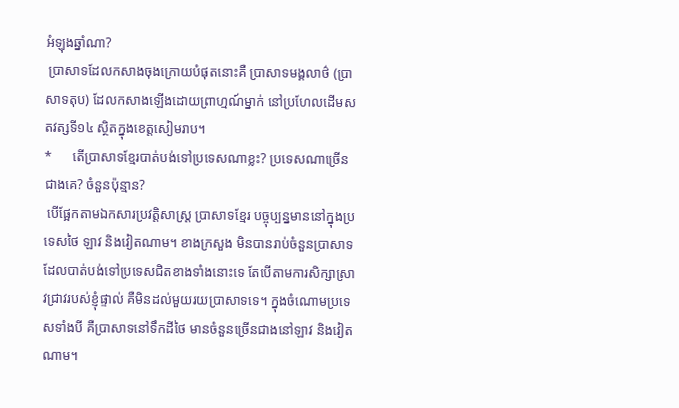អំឡុងឆ្នាំណា?
 ប្រាសាទដែលកសាងចុងក្រោយបំផុតនោះគឺ ប្រាសាទមង្គលាថ៌ (ប្រាសាទតុប) ដែលកសាងឡើងដោយព្រាហ្មណ៍ម្នាក់ នៅប្រហែលដើមសតវត្សទី១៤ ស្ថិតក្នុងខេត្តសៀមរាប។
*      តើប្រាសាទខ្មែរបាត់បង់ទៅប្រទេសណាខ្លះ? ប្រទេសណាច្រើនជាងគេ? ចំនួនប៉ុន្មាន?
 បើផ្អែកតាមឯកសារប្រវត្តិសាស្ត្រ ប្រាសាទខ្មែរ បច្ចុប្បន្នមាននៅក្នុងប្រទេសថៃ ឡាវ និងវៀតណាម។ ខាងក្រសួង មិនបានរាប់ចំនួនប្រាសាទដែលបាត់បង់ទៅប្រទេសជិតខាងទាំងនោះទេ តែបើតាមការសិក្សាស្រាវជ្រាវរបស់ខ្ញុំផ្ទាល់ គឺមិនដល់មួយរយប្រាសាទទេ។ ក្នុងចំណោមប្រទេសទាំងបី គឺប្រាសាទនៅទឹកដីថៃ មានចំនួនច្រើនជាងនៅឡាវ និងវៀតណាម។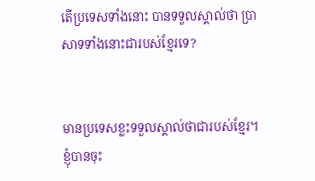តើប្រទេសទាំងនោះ បានទទួលស្គាល់ថា ប្រាសាទទាំងនោះជារបស់ខ្មែរទេ?


មានប្រទេសខ្លះទទួលស្គាល់ថាជារបស់ខ្មែរ។ ខ្ញុំបានចុះ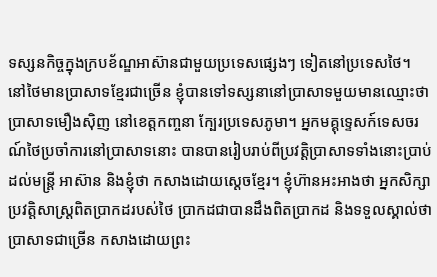ទស្សនកិច្ចក្នុងក្របខ័ណ្ឌអាស៊ានជាមួយប្រទេសផ្សេងៗ ទៀតនៅប្រទេសថៃ។ នៅថៃមានប្រាសាទខ្មែរជាច្រើន ខ្ញុំបានទៅទស្សនានៅប្រាសាទមួយមានឈ្មោះថា ប្រាសាទមឿងស៊ិញ នៅខេត្តកញ្ចនា ក្បែរប្រទេសភូមា។ អ្នកមគ្គុទ្ទេសក៍ទេសចរណ៍ថៃប្រចាំការនៅប្រាសាទនោះ បានបានរៀបរាប់ពីប្រវត្តិប្រាសាទទាំងនោះប្រាប់ដល់មន្ត្រី អាស៊ាន និងខ្ញុំថា កសាងដោយស្ដេចខ្មែរ។ ខ្ញុំហ៊ានអះអាងថា អ្នកសិក្សាប្រវត្តិសាស្ត្រពិតប្រាកដរបស់ថៃ ប្រាកដជាបានដឹងពិតប្រាកដ និងទទួលស្គាល់ថា ប្រាសាទជាច្រើន កសាងដោយព្រះ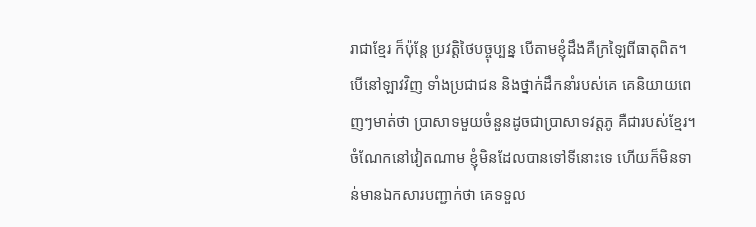រាជាខ្មែរ ក៏ប៉ុន្តែ ប្រវត្តិថៃបច្ចុប្បន្ន បើតាមខ្ញុំដឹងគឺក្រឡៃពីធាតុពិត។ បើនៅឡាវវិញ ទាំងប្រជាជន និងថ្នាក់ដឹកនាំរបស់គេ គេនិយាយពេញៗមាត់ថា ប្រាសាទមួយចំនួនដូចជាប្រាសាទវត្តភូ គឺជារបស់ខ្មែរ។ ចំណែកនៅវៀតណាម ខ្ញុំមិនដែលបានទៅទីនោះទេ ហើយក៏មិនទាន់មានឯកសារបញ្ជាក់ថា គេទទួល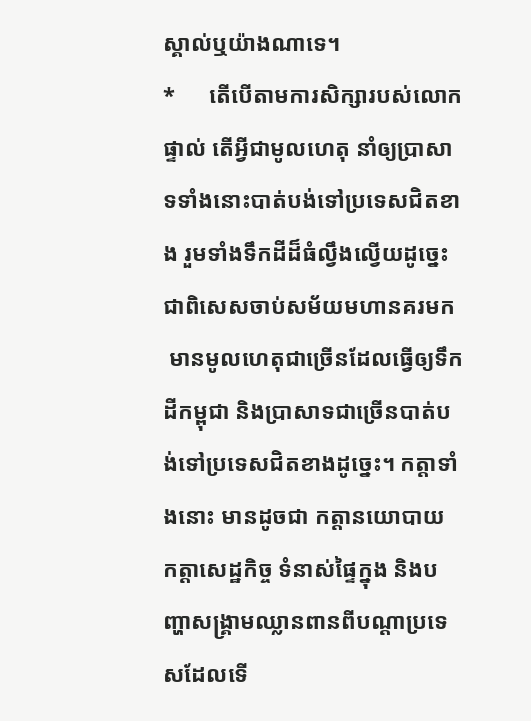ស្គាល់ឬយ៉ាងណាទេ។
*      តើបើតាមការសិក្សារបស់លោកផ្ទាល់ តើអ្វីជាមូលហេតុ នាំឲ្យប្រាសាទទាំងនោះបាត់បង់ទៅប្រទេសជិតខាង រួមទាំងទឹកដីដ៏ធំល្វឹងល្វើយដូច្នេះ ជាពិសេសចាប់សម័យមហានគរមក
 មានមូលហេតុជាច្រើនដែលធ្វើឲ្យទឹកដីកម្ពុជា និងប្រាសាទជាច្រើនបាត់បង់ទៅប្រទេសជិតខាងដូច្នេះ។ កត្តាទាំងនោះ មានដូចជា កត្តានយោបាយ កត្តាសេដ្ឋកិច្ច ទំនាស់ផ្ទៃក្នុង និងបញ្ហាសង្គ្រាមឈ្លានពានពីបណ្ដាប្រទេសដែលទើ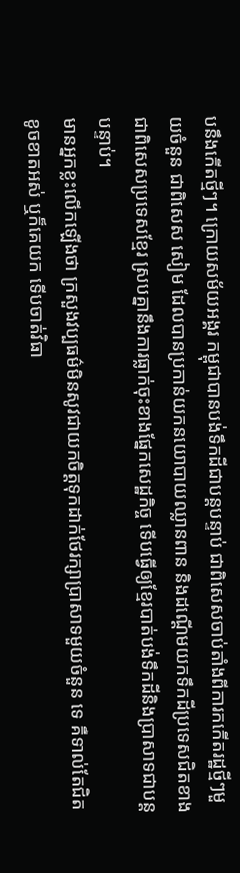បនឹងកើតថ្មីៗ។ ក្រោយសម័យអង្គរ កម្ពុជាបានបង់ទឹកដីជាបន្តបន្ទាប់ ជាពិសេសចាប់តាំងពីការកកើតរដ្ឋថ្មីៗមួយចំនួន ជាពិសេស សៀម ដែលបានប្រកាន់យកនយោបាយឈ្លានពាន និងដណ្ដើមយកទឹកដីប្រទេសជិតខាង ជាពិសេសប្រទេសខ្មែរ ស្របគ្នានឹងការធ្លាក់ចុះខាងផ្នែកសេដ្ឋកិច្ច ទើបធ្វើឲ្យខ្មែរបាត់បង់ទឹកដីនិងប្រាសាទជាបន្តបន្ទាប់។
មានអ្នកខ្លះលើកឡើងថា ក្រសួងវប្បធម៌មិនសូវជាយកចិត្តទុកដាក់ថែរក្សាប្រាសាទមួយចំនួន ទេ គឺទាល់តែជិតខូចខាតអស់ ឬក៏គេយក ទើបចាត់វិធា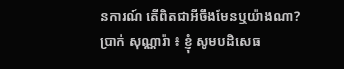នការណ៍ តើពិតជាអីចឹងមែនឬយ៉ាងណា?
ប្រាក់ សុណ្ណារ៉ា ៖ ខ្ញុំ សូមបដិសេធ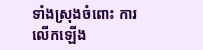ទាំងស្រុងចំពោះ ការលើកឡើង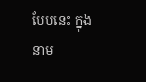បែបនេះ ក្នុងនាម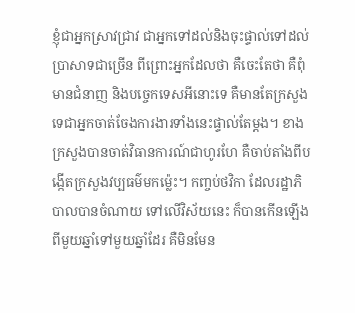ខ្ញុំជាអ្នកស្រាវជ្រាវ ជាអ្នកទៅដល់និងចុះផ្ទាល់ទៅដល់ប្រាសាទជាច្រើន ពីព្រោះអ្នកដែលថា គឺចេះតែថា គឺពុំមានជំនាញ និងបច្ចេកទេសអីនោះទេ គឺមានតែក្រសួងទេជាអ្នកចាត់ចែងការងារទាំងនេះផ្ទាល់តែម្ដង។ ខាងក្រសួងបានចាត់វិធានការណ៍ជាហូរហែ គឺចាប់តាំងពីបង្កើតក្រសួងវប្បធម៌មកម្ល៉េះ។ កញ្ចប់ថវិកា ដែលរដ្ឋាភិបាលបានចំណាយ ទៅលើវិស័យនេះ ក៏បានកើនឡើងពីមួយឆ្នាំទៅមួយឆ្នាំដែរ គឺមិនមែន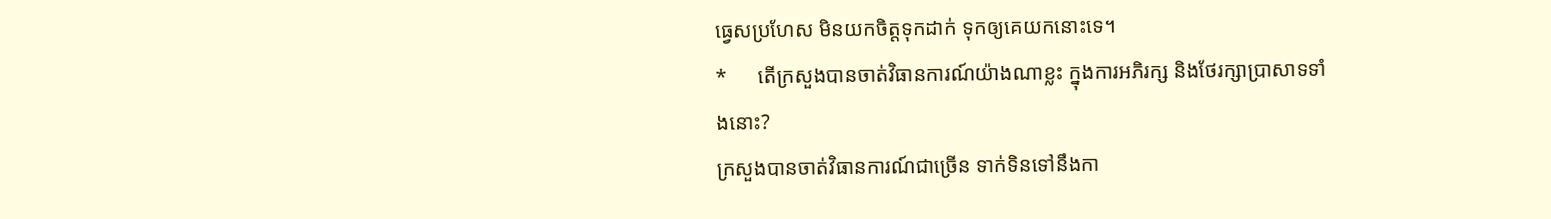ធ្វេសប្រហែស មិនយកចិត្តទុកដាក់ ទុកឲ្យគេយកនោះទេ។
*      តើក្រសួងបានចាត់វិធានការណ៍យ៉ាងណាខ្លះ ក្នុងការអភិរក្ស និងថែរក្សាប្រាសាទទាំងនោះ?
ក្រសួងបានចាត់វិធានការណ៍ជាច្រើន ទាក់ទិនទៅនឹងកា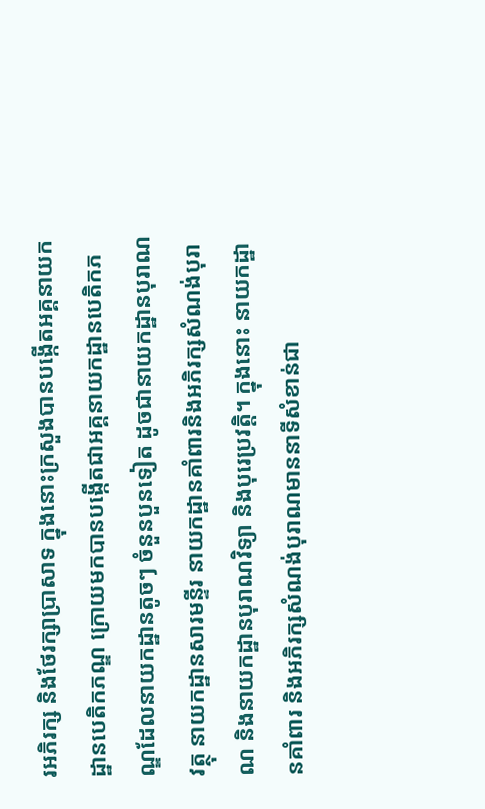រអភិរក្ស និងថែរក្សាប្រាសាទ ក្នុងនោះក្រសួងបានបង្កើតអគ្គនាយកដ្ឋានបេតិកភណ្ឌ ក្រោយមកបានបង្កើតជាអគ្គនាយកដ្ឋានបេតិកភណ្ឌដែលនាយកដ្ឋានតូចៗ ចំនួនបួនទៀត ដូចជានាយកដ្ឋានបុរាណវត្ថុ នាយកដ្ឋានសារមន្ទីរ នាយកដ្ឋានគាំពារនិងអភិរក្សសំណង់បុរាណ និងនាយកដ្ឋានបុរាណវិទ្យា និងបុរេប្រវត្តិ។ ក្នុងនោះ នាយកដ្ឋានគាំពារ និងអភិរក្សសំណង់បុរាណមាននាទីសំខាន់ជា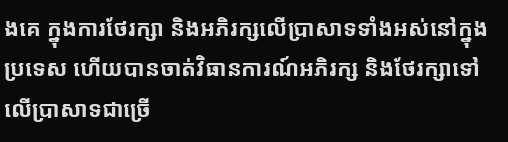ងគេ ក្នុងការថែរក្សា និងអភិរក្សលើប្រាសាទទាំងអស់នៅក្នុងប្រទេស ហើយបានចាត់វិធានការណ៍អភិរក្ស និងថែរក្សាទៅលើប្រាសាទជាច្រើ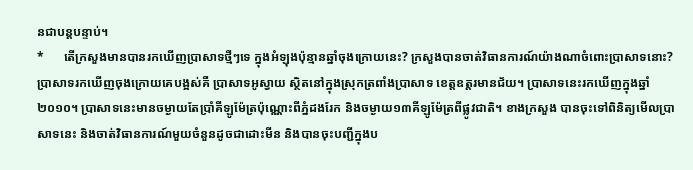នជាបន្តបន្ទាប់។
*      តើក្រសួងមានបានរកឃើញប្រាសាទថ្មីៗទេ ក្នុងអំឡុងប៉ុន្មានឆ្នាំចុងក្រោយនេះ? ក្រសួងបានចាត់វិធានការណ៍យ៉ាងណាចំពោះប្រាសាទនោះ?
ប្រាសាទរកឃើញចុងក្រោយគេបង្អស់គឺ ប្រាសាទអូស្វាយ ស្ថិតនៅក្នុងស្រុកត្រពាំងប្រាសាទ ខេត្តឧត្តរមានជ័យ។ ប្រាសាទនេះរកឃើញក្នុងឆ្នាំ២០១០។ ប្រាសាទនេះមានចម្ងាយតែប្រាំគីឡូម៉ែត្រប៉ុណ្ណោះពីភ្នំដងរែក និងចម្ងាយ១៣គីឡូម៉ែត្រពីផ្លូវជាតិ។ ខាងក្រសួង បានចុះទៅពិនិត្យមើលប្រាសាទនេះ និងចាត់វិធានការណ៍មួយចំនួនដូចជាដោះមីន និងបានចុះបញ្ជីក្នុងប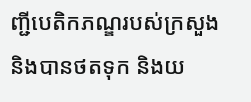ញ្ជីបេតិកភណ្ឌរបស់ក្រសួង និងបានថតទុក និងយ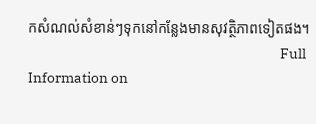កសំណល់សំខាន់ៗទុកនៅកន្លែងមានសុវត្ថិភាពទៀតផង។
                                                                                    Full Information on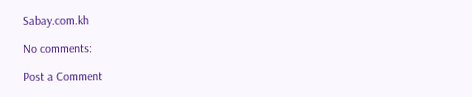Sabay.com.kh

No comments:

Post a Comment